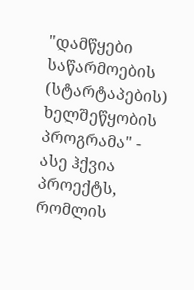"დამწყები საწარმოების (სტარტაპების) ხელშეწყობის პროგრამა" - ასე ჰქვია პროექტს, რომლის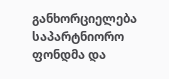განხორციელება საპარტნიორო ფონდმა და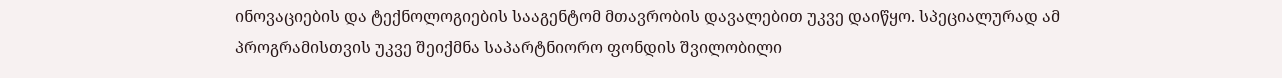ინოვაციების და ტექნოლოგიების სააგენტომ მთავრობის დავალებით უკვე დაიწყო. სპეციალურად ამ პროგრამისთვის უკვე შეიქმნა საპარტნიორო ფონდის შვილობილი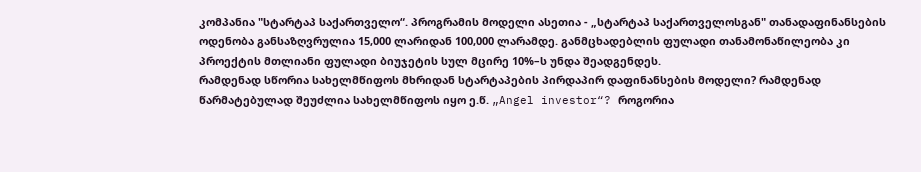კომპანია "სტარტაპ საქართველო“. პროგრამის მოდელი ასეთია - „სტარტაპ საქართველოსგან" თანადაფინანსების ოდენობა განსაზღვრულია 15,000 ლარიდან 100,000 ლარამდე. განმცხადებლის ფულადი თანამონაწილეობა კი პროექტის მთლიანი ფულადი ბიუჯეტის სულ მცირე 10%–ს უნდა შეადგენდეს.
რამდენად სწორია სახელმწიფოს მხრიდან სტარტაპების პირდაპირ დაფინანსების მოდელი? რამდენად წარმატებულად შეუძლია სახელმწიფოს იყო ე.წ. „Angel investor“? როგორია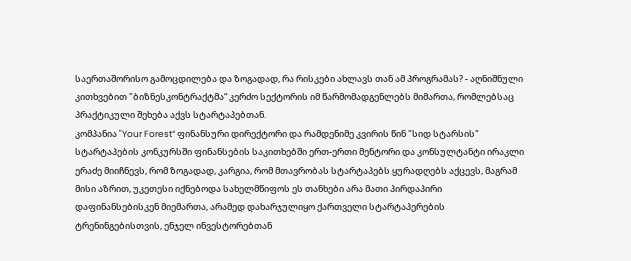საერთაშორისო გამოცდილება და ზოგადად, რა რისკები ახლავს თან ამ პროგრამას? - აღნიშნული კითხვებით "ბიზნესკონტრაქტმა“ კერძო სექტორის იმ წარმომადგენლებს მიმართა, რომლებსაც პრაქტიკული შეხება აქვს სტარტაპებთან.
კომპანია "Your Forest“ ფინანსური დირექტორი და რამდენიმე კვირის წინ "სიდ სტარსის" სტარტაპების კონკურსში ფინანსების საკითხებში ერთ-ერთი მენტორი და კონსულტანტი ირაკლი ერაძე მიიჩნევს, რომ ზოგადად, კარგია, რომ მთავრობას სტარტაპებს ყურადღებს აქცევს, მაგრამ მისი აზრით, უკეთესი იქნებოდა სახელმწიფოს ეს თანხები არა მათი პირდაპირი დაფინანსებისკენ მიემართა, არამედ დახარჯულიყო ქართველი სტარტაპერების ტრენინგებისთვის, ენჯელ ინვესტორებთან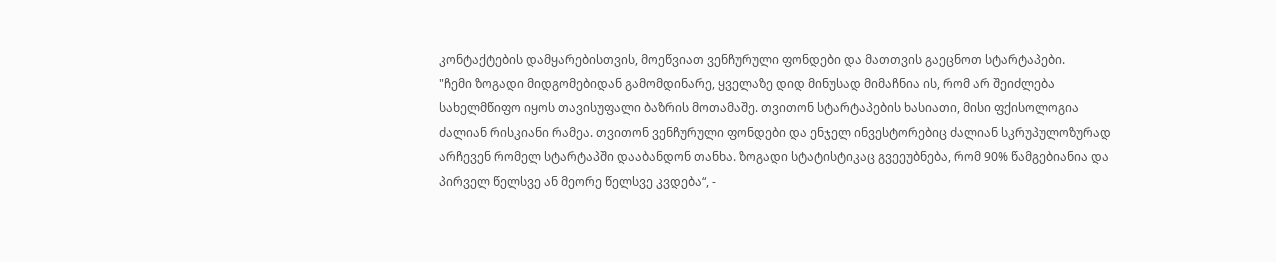კონტაქტების დამყარებისთვის, მოეწვიათ ვენჩურული ფონდები და მათთვის გაეცნოთ სტარტაპები.
"ჩემი ზოგადი მიდგომებიდან გამომდინარე, ყველაზე დიდ მინუსად მიმაჩნია ის, რომ არ შეიძლება სახელმწიფო იყოს თავისუფალი ბაზრის მოთამაშე. თვითონ სტარტაპების ხასიათი, მისი ფქისოლოგია ძალიან რისკიანი რამეა. თვითონ ვენჩურული ფონდები და ენჯელ ინვესტორებიც ძალიან სკრუპულოზურად არჩევენ რომელ სტარტაპში დააბანდონ თანხა. ზოგადი სტატისტიკაც გვეეუბნება, რომ 90% წამგებიანია და პირველ წელსვე ან მეორე წელსვე კვდება“, -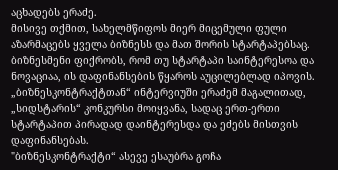აცხადებს ერაძე.
მისივე თქმით, სახელმწიფოს მიერ მიცემული ფული აზარმაცებს ყველა ბიზნესს და მათ შორის სტარტაპებსაც. ბიზნესმენი ფიქრობს, რომ თუ სტარტაპი საინტერესოა და ნოვაციაა, ის დაფინანსების წყაროს აუცილებლად იპოვის. „ბიზნესკონტრაქტთან“ ინტერვიუში ერაძემ მაგალითად, „სიდსტარის“ კონკურსი მოიყვანა, სადაც ერთ-ერთი სტარტაპით პირადად დაინტერესდა და ეძებს მისთვის დაფინანსებას.
"ბიზნესკონტრაქტი“ ასევე ესაუბრა გოჩა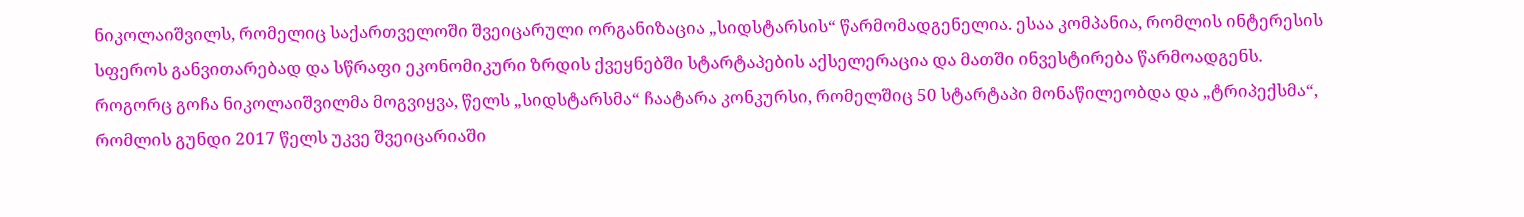ნიკოლაიშვილს, რომელიც საქართველოში შვეიცარული ორგანიზაცია „სიდსტარსის“ წარმომადგენელია. ესაა კომპანია, რომლის ინტერესის სფეროს განვითარებად და სწრაფი ეკონომიკური ზრდის ქვეყნებში სტარტაპების აქსელერაცია და მათში ინვესტირება წარმოადგენს. როგორც გოჩა ნიკოლაიშვილმა მოგვიყვა, წელს „სიდსტარსმა“ ჩაატარა კონკურსი, რომელშიც 50 სტარტაპი მონაწილეობდა და „ტრიპექსმა“, რომლის გუნდი 2017 წელს უკვე შვეიცარიაში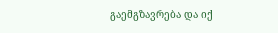გაემგზავრება და იქ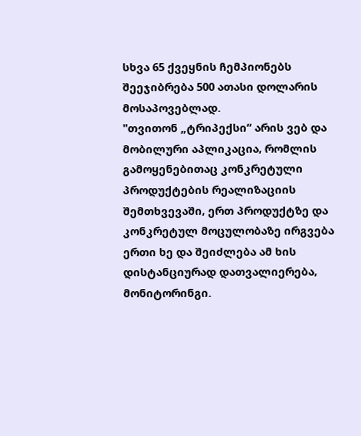სხვა 65 ქვეყნის ჩემპიონებს შეეჯიბრება 500 ათასი დოლარის მოსაპოვებლად.
"თვითონ „ტრიპექსი“ არის ვებ და მობილური აპლიკაცია, რომლის გამოყენებითაც კონკრეტული პროდუქტების რეალიზაციის შემთხვევაში, ერთ პროდუქტზე და კონკრეტულ მოცულობაზე ირგვება ერთი ხე და შეიძლება ამ ხის დისტანციურად დათვალიერება, მონიტორინგი.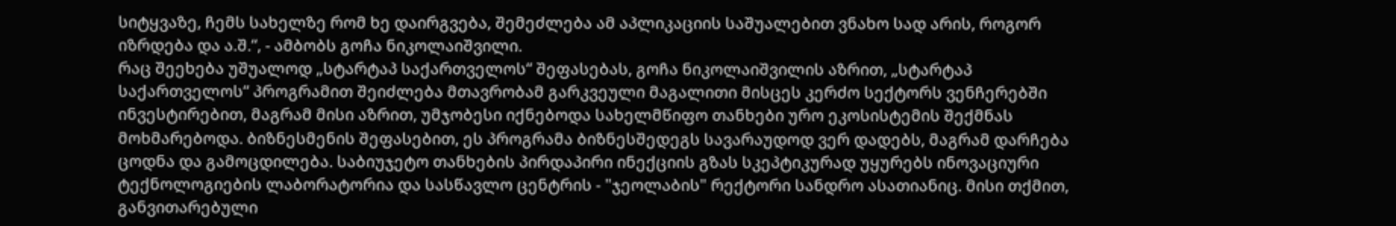სიტყვაზე, ჩემს სახელზე რომ ხე დაირგვება, შემეძლება ამ აპლიკაციის საშუალებით ვნახო სად არის, როგორ იზრდება და ა.შ.“, - ამბობს გოჩა ნიკოლაიშვილი.
რაც შეეხება უშუალოდ „სტარტაპ საქართველოს“ შეფასებას, გოჩა ნიკოლაიშვილის აზრით, „სტარტაპ საქართველოს“ პროგრამით შეიძლება მთავრობამ გარკვეული მაგალითი მისცეს კერძო სექტორს ვენჩერებში ინვესტირებით, მაგრამ მისი აზრით, უმჯობესი იქნებოდა სახელმწიფო თანხები ურო ეკოსისტემის შექმნას მოხმარებოდა. ბიზნესმენის შეფასებით, ეს პროგრამა ბიზნესშედეგს სავარაუდოდ ვერ დადებს, მაგრამ დარჩება ცოდნა და გამოცდილება. საბიუჯეტო თანხების პირდაპირი ინექციის გზას სკეპტიკურად უყურებს ინოვაციური ტექნოლოგიების ლაბორატორია და სასწავლო ცენტრის - "ჯეოლაბის" რექტორი სანდრო ასათიანიც. მისი თქმით, განვითარებული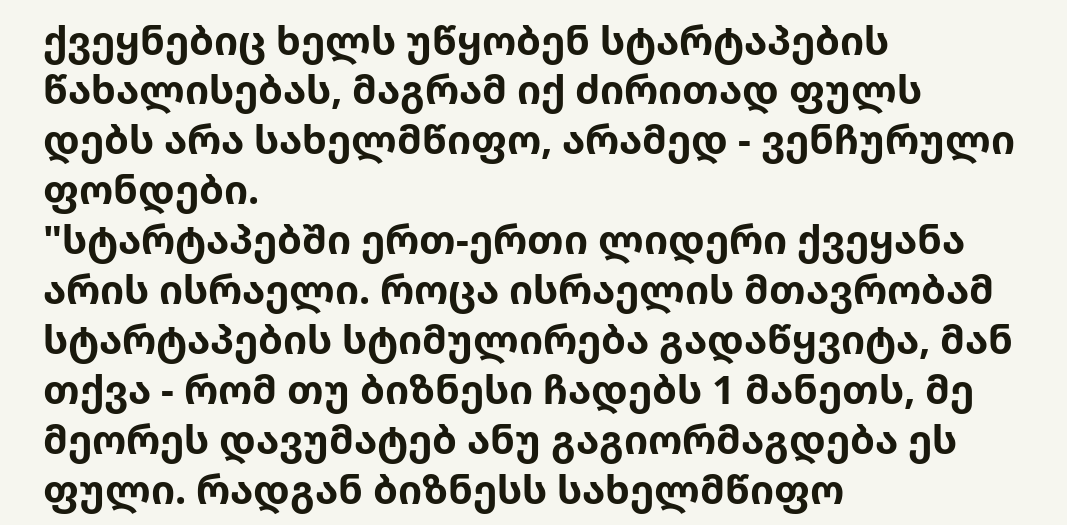ქვეყნებიც ხელს უწყობენ სტარტაპების წახალისებას, მაგრამ იქ ძირითად ფულს დებს არა სახელმწიფო, არამედ - ვენჩურული ფონდები.
"სტარტაპებში ერთ-ერთი ლიდერი ქვეყანა არის ისრაელი. როცა ისრაელის მთავრობამ სტარტაპების სტიმულირება გადაწყვიტა, მან თქვა - რომ თუ ბიზნესი ჩადებს 1 მანეთს, მე მეორეს დავუმატებ ანუ გაგიორმაგდება ეს ფული. რადგან ბიზნესს სახელმწიფო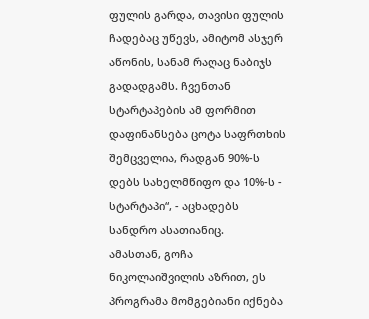ფულის გარდა, თავისი ფულის ჩადებაც უწევს, ამიტომ ასჯერ აწონის, სანამ რაღაც ნაბიჯს გადადგამს. ჩვენთან სტარტაპების ამ ფორმით დაფინანსება ცოტა საფრთხის შემცველია, რადგან 90%-ს დებს სახელმწიფო და 10%-ს - სტარტაპი“, - აცხადებს სანდრო ასათიანიც.
ამასთან, გოჩა ნიკოლაიშვილის აზრით, ეს პროგრამა მომგებიანი იქნება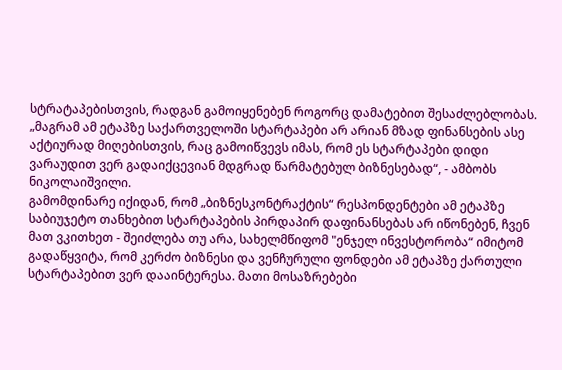სტრატაპებისთვის, რადგან გამოიყენებენ როგორც დამატებით შესაძლებლობას. „მაგრამ ამ ეტაპზე საქართველოში სტარტაპები არ არიან მზად ფინანსების ასე აქტიურად მიღებისთვის, რაც გამოიწვევს იმას, რომ ეს სტარტაპები დიდი ვარაუდით ვერ გადაიქცევიან მდგრად წარმატებულ ბიზნესებად“, - ამბობს ნიკოლაიშვილი.
გამომდინარე იქიდან, რომ „ბიზნესკონტრაქტის“ რესპონდენტები ამ ეტაპზე საბიუჯეტო თანხებით სტარტაპების პირდაპირ დაფინანსებას არ იწონებენ, ჩვენ მათ ვკითხეთ - შეიძლება თუ არა, სახელმწიფომ "ენჯელ ინვესტორობა“ იმიტომ გადაწყვიტა, რომ კერძო ბიზნესი და ვენჩურული ფონდები ამ ეტაპზე ქართული სტარტაპებით ვერ დააინტერესა. მათი მოსაზრებები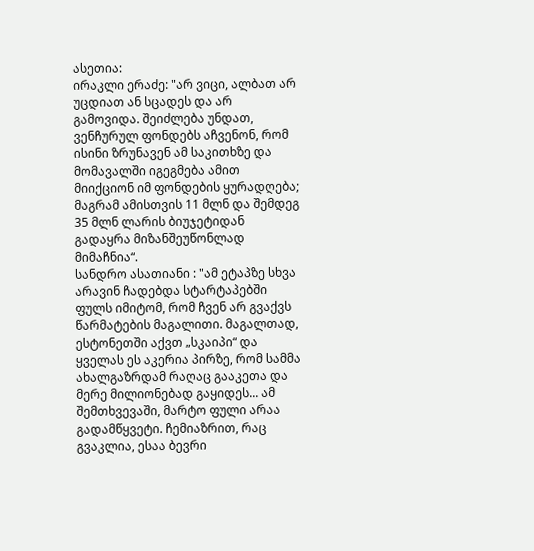ასეთია:
ირაკლი ერაძე: "არ ვიცი, ალბათ არ უცდიათ ან სცადეს და არ გამოვიდა. შეიძლება უნდათ, ვენჩურულ ფონდებს აჩვენონ, რომ ისინი ზრუნავენ ამ საკითხზე და მომავალში იგეგმება ამით მიიქციონ იმ ფონდების ყურადღება; მაგრამ ამისთვის 11 მლნ და შემდეგ 35 მლნ ლარის ბიუჯეტიდან გადაყრა მიზანშეუწონლად მიმაჩნია“.
სანდრო ასათიანი : "ამ ეტაპზე სხვა არავინ ჩადებდა სტარტაპებში ფულს იმიტომ, რომ ჩვენ არ გვაქვს წარმატების მაგალითი. მაგალთად, ესტონეთში აქვთ „სკაიპი“ და ყველას ეს აკერია პირზე, რომ სამმა ახალგაზრდამ რაღაც გააკეთა და მერე მილიონებად გაყიდეს... ამ შემთხვევაში, მარტო ფული არაა გადამწყვეტი. ჩემიაზრით, რაც გვაკლია, ესაა ბევრი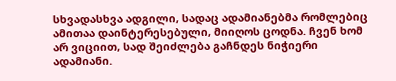სხვადასხვა ადგილი, სადაც ადამიანებმა რომლებიც ამითაა დაინტერესებული, მიიღოს ცოდნა. ჩვენ ხომ არ ვიციით, სად შეიძლება გაჩნდეს ნიჭიერი ადამიანი.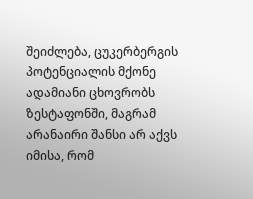შეიძლება, ცუკერბერგის პოტენციალის მქონე ადამიანი ცხოვრობს ზესტაფონში, მაგრამ არანაირი შანსი არ აქვს იმისა, რომ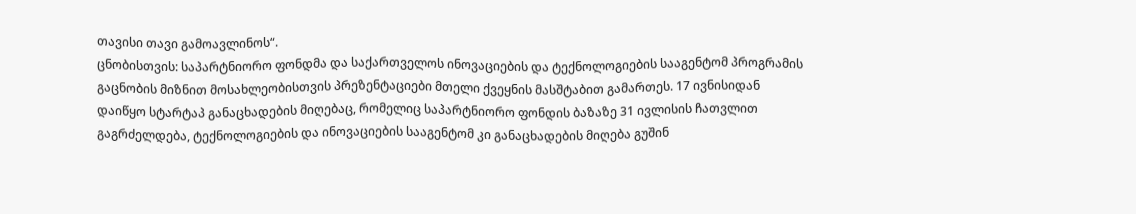თავისი თავი გამოავლინოს“.
ცნობისთვის: საპარტნიორო ფონდმა და საქართველოს ინოვაციების და ტექნოლოგიების სააგენტომ პროგრამის გაცნობის მიზნით მოსახლეობისთვის პრეზენტაციები მთელი ქვეყნის მასშტაბით გამართეს. 17 ივნისიდან დაიწყო სტარტაპ განაცხადების მიღებაც, რომელიც საპარტნიორო ფონდის ბაზაზე 31 ივლისის ჩათვლით გაგრძელდება, ტექნოლოგიების და ინოვაციების სააგენტომ კი განაცხადების მიღება გუშინ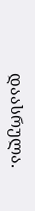დაასრულა.